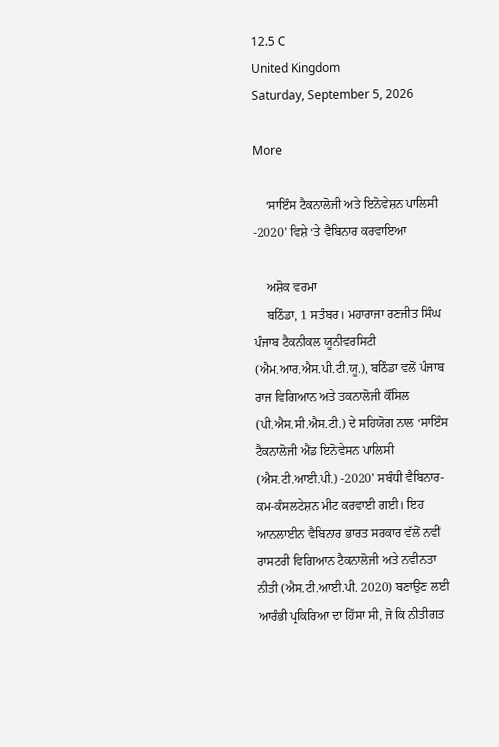12.5 C
United Kingdom
Saturday, September 5, 2026

More

    ‘ਸਾਇੰਸ ਟੈਕਨਾਲੋਜੀ ਅਤੇ ਇਨੋਵੇਸ਼ਨ ਪਾਲਿਸੀ -2020’ ਵਿਸ਼ੇ ‘ਤੇ ਵੈਬਿਨਾਰ ਕਰਵਾਇਆ

    ਅਸ਼ੋਕ ਵਰਮਾ
    ਬਠਿੰਡਾ, 1 ਸਤੰਬਰ। ਮਹਾਰਾਜਾ ਰਣਜੀਤ ਸਿੰਘ ਪੰਜਾਬ ਟੈਕਨੀਕਲ ਯੂਨੀਵਰਸਿਟੀ (ਐਮ.ਆਰ.ਐਸ.ਪੀ.ਟੀ.ਯੂ.), ਬਠਿੰਡਾ ਵਲੋਂ ਪੰਜਾਬ ਰਾਜ ਵਿਗਿਆਨ ਅਤੇ ਤਕਨਾਲੋਜੀ ਕੌਂਸਿਲ (ਪੀ.ਐਸ.ਸੀ.ਐਸ.ਟੀ.) ਦੇ ਸਹਿਯੋਗ ਨਾਲ ‘ਸਾਇੰਸ ਟੈਕਨਾਲੋਜੀ ਐਂਡ ਇਨੋਵੇਸਨ ਪਾਲਿਸੀ (ਐਸ.ਟੀ.ਆਈ.ਪੀ.) -2020’ ਸਬੰਧੀ ਵੈਬਿਨਾਰ-ਕਮ-ਕੰਸਲਟੇਸ਼ਨ ਮੀਟ ਕਰਵਾਈ ਗਈ। ਇਹ ਆਨਲਾਈਨ ਵੈਬਿਨਾਰ ਭਾਰਤ ਸਰਕਾਰ ਵੱਲੋਂ ਨਵੀਂ ਰਾਸਟਰੀ ਵਿਗਿਆਨ ਟੈਕਨਾਲੋਜੀ ਅਤੇ ਨਵੀਨਤਾ ਨੀਤੀ (ਐਸ.ਟੀ.ਆਈ.ਪੀ. 2020) ਬਣਾਉਣ ਲਈ ਆਰੰਭੀ ਪ੍ਰਕਿਰਿਆ ਦਾ ਹਿੱਸਾ ਸੀ, ਜੋ ਕਿ ਨੀਤੀਗਤ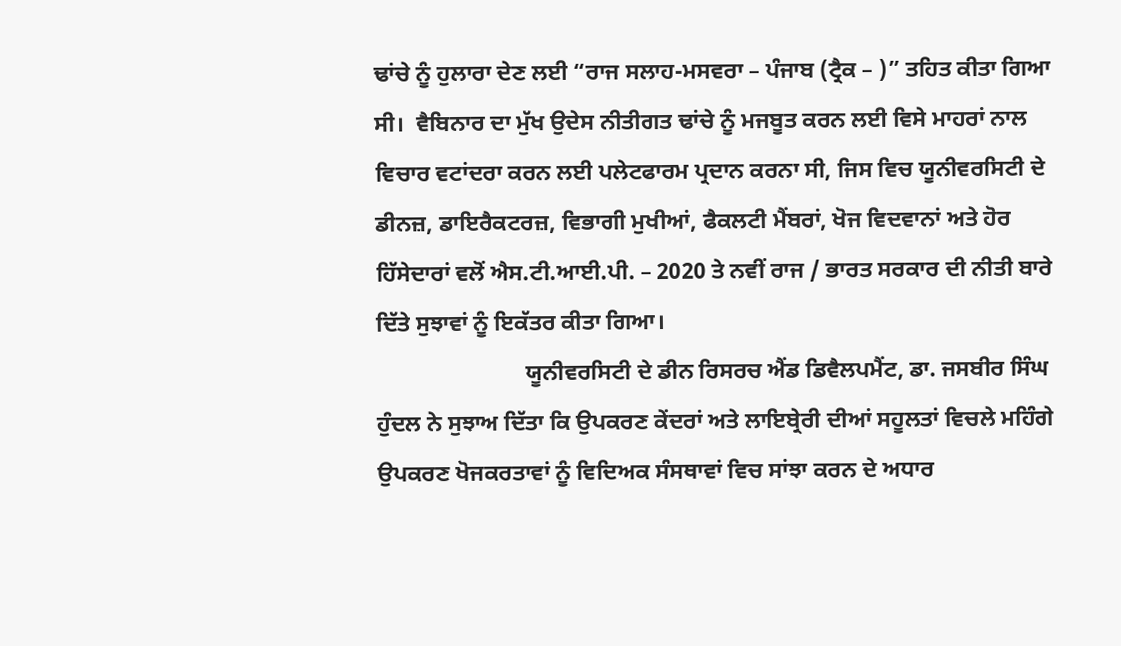ਢਾਂਚੇ ਨੂੰ ਹੁਲਾਰਾ ਦੇਣ ਲਈ “ਰਾਜ ਸਲਾਹ-ਮਸਵਰਾ – ਪੰਜਾਬ (ਟ੍ਰੈਕ – )” ਤਹਿਤ ਕੀਤਾ ਗਿਆ ਸੀ।  ਵੈਬਿਨਾਰ ਦਾ ਮੁੱਖ ਉਦੇਸ ਨੀਤੀਗਤ ਢਾਂਚੇ ਨੂੰ ਮਜਬੂਤ ਕਰਨ ਲਈ ਵਿਸੇ ਮਾਹਰਾਂ ਨਾਲ ਵਿਚਾਰ ਵਟਾਂਦਰਾ ਕਰਨ ਲਈ ਪਲੇਟਫਾਰਮ ਪ੍ਰਦਾਨ ਕਰਨਾ ਸੀ, ਜਿਸ ਵਿਚ ਯੂਨੀਵਰਸਿਟੀ ਦੇ ਡੀਨਜ਼, ਡਾਇਰੈਕਟਰਜ਼, ਵਿਭਾਗੀ ਮੁਖੀਆਂ, ਫੈਕਲਟੀ ਮੈਂਬਰਾਂ, ਖੋਜ ਵਿਦਵਾਨਾਂ ਅਤੇ ਹੋਰ ਹਿੱਸੇਦਾਰਾਂ ਵਲੋਂ ਐਸ.ਟੀ.ਆਈ.ਪੀ. – 2020 ਤੇ ਨਵੀਂ ਰਾਜ / ਭਾਰਤ ਸਰਕਾਰ ਦੀ ਨੀਤੀ ਬਾਰੇ ਦਿੱਤੇ ਸੁਝਾਵਾਂ ਨੂੰ ਇਕੱਤਰ ਕੀਤਾ ਗਿਆ।
                          ਯੂਨੀਵਰਸਿਟੀ ਦੇ ਡੀਨ ਰਿਸਰਚ ਐਂਡ ਡਿਵੈਲਪਮੈਂਟ, ਡਾ. ਜਸਬੀਰ ਸਿੰਘ ਹੁੰਦਲ ਨੇ ਸੁਝਾਅ ਦਿੱਤਾ ਕਿ ਉਪਕਰਣ ਕੇਂਦਰਾਂ ਅਤੇ ਲਾਇਬ੍ਰੇਰੀ ਦੀਆਂ ਸਹੂਲਤਾਂ ਵਿਚਲੇ ਮਹਿੰਗੇ ਉਪਕਰਣ ਖੋਜਕਰਤਾਵਾਂ ਨੂੰ ਵਿਦਿਅਕ ਸੰਸਥਾਵਾਂ ਵਿਚ ਸਾਂਝਾ ਕਰਨ ਦੇ ਅਧਾਰ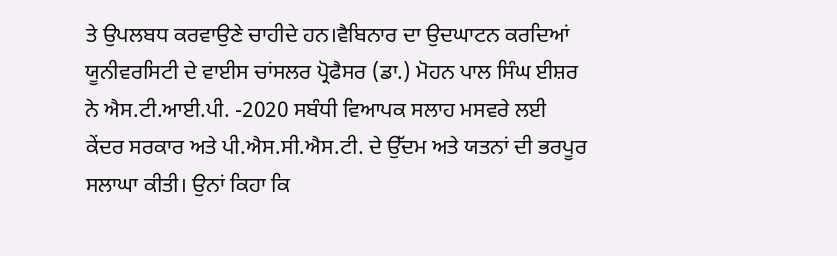ਤੇ ਉਪਲਬਧ ਕਰਵਾਉਣੇ ਚਾਹੀਦੇ ਹਨ।ਵੈਬਿਨਾਰ ਦਾ ਉਦਘਾਟਨ ਕਰਦਿਆਂ ਯੂਨੀਵਰਸਿਟੀ ਦੇ ਵਾਈਸ ਚਾਂਸਲਰ ਪ੍ਰੋਫੈਸਰ (ਡਾ.) ਮੋਹਨ ਪਾਲ ਸਿੰਘ ਈਸ਼ਰ ਨੇ ਐਸ.ਟੀ.ਆਈ.ਪੀ. -2020 ਸਬੰਧੀ ਵਿਆਪਕ ਸਲਾਹ ਮਸਵਰੇ ਲਈ ਕੇਂਦਰ ਸਰਕਾਰ ਅਤੇ ਪੀ.ਐਸ.ਸੀ.ਐਸ.ਟੀ. ਦੇ ਉੱਦਮ ਅਤੇ ਯਤਨਾਂ ਦੀ ਭਰਪੂਰ ਸਲਾਘਾ ਕੀਤੀ। ਉਨਾਂ ਕਿਹਾ ਕਿ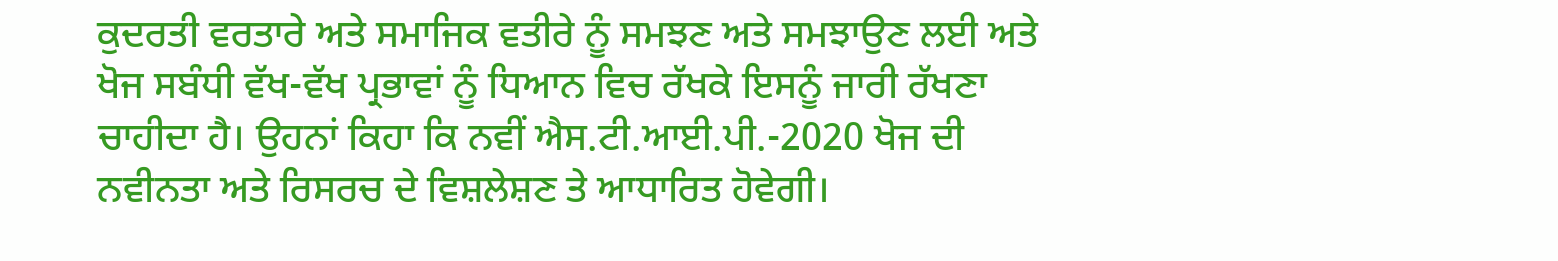ਕੁਦਰਤੀ ਵਰਤਾਰੇ ਅਤੇ ਸਮਾਜਿਕ ਵਤੀਰੇ ਨੂੰ ਸਮਝਣ ਅਤੇ ਸਮਝਾਉਣ ਲਈ ਅਤੇ ਖੋਜ ਸਬੰਧੀ ਵੱਖ-ਵੱਖ ਪ੍ਰਭਾਵਾਂ ਨੂੰ ਧਿਆਨ ਵਿਚ ਰੱਖਕੇ ਇਸਨੂੰ ਜਾਰੀ ਰੱਖਣਾ ਚਾਹੀਦਾ ਹੈ। ਉਹਨਾਂ ਕਿਹਾ ਕਿ ਨਵੀਂ ਐਸ.ਟੀ.ਆਈ.ਪੀ.-2020 ਖੋਜ ਦੀ ਨਵੀਨਤਾ ਅਤੇ ਰਿਸਰਚ ਦੇ ਵਿਸ਼ਲੇਸ਼ਣ ਤੇ ਆਧਾਰਿਤ ਹੋਵੇਗੀ।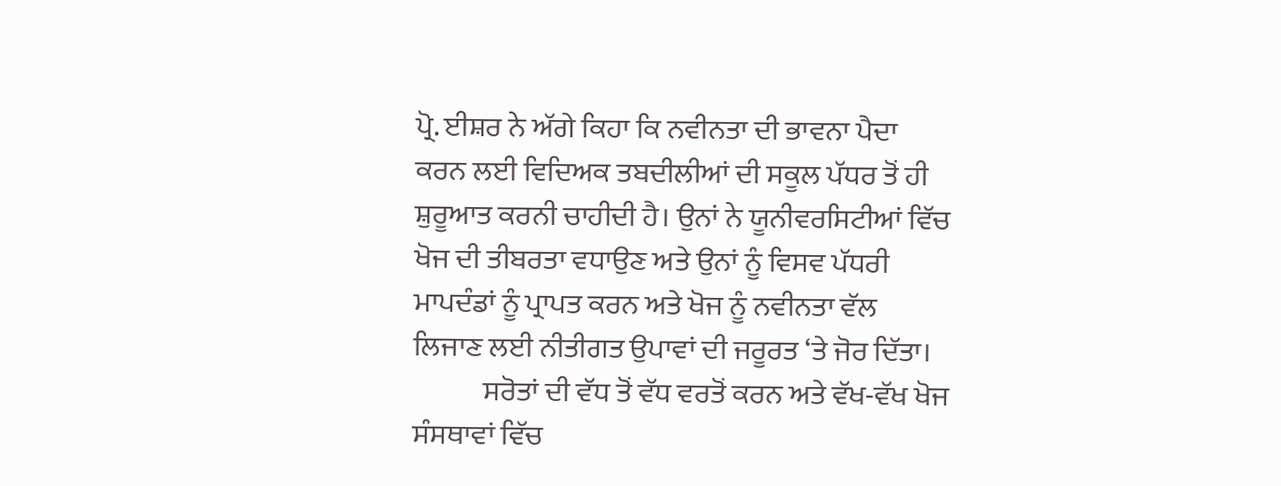ਪ੍ਰੋ. ਈਸ਼ਰ ਨੇ ਅੱਗੇ ਕਿਹਾ ਕਿ ਨਵੀਨਤਾ ਦੀ ਭਾਵਨਾ ਪੈਦਾ ਕਰਨ ਲਈ ਵਿਦਿਅਕ ਤਬਦੀਲੀਆਂ ਦੀ ਸਕੂਲ ਪੱਧਰ ਤੋਂ ਹੀ ਸ਼ੁਰੂਆਤ ਕਰਨੀ ਚਾਹੀਦੀ ਹੈ। ਉਨਾਂ ਨੇ ਯੂਨੀਵਰਸਿਟੀਆਂ ਵਿੱਚ ਖੋਜ ਦੀ ਤੀਬਰਤਾ ਵਧਾਉਣ ਅਤੇ ਉਨਾਂ ਨੂੰ ਵਿਸਵ ਪੱਧਰੀ ਮਾਪਦੰਡਾਂ ਨੂੰ ਪ੍ਰਾਪਤ ਕਰਨ ਅਤੇ ਖੋਜ ਨੂੰ ਨਵੀਨਤਾ ਵੱਲ ਲਿਜਾਣ ਲਈ ਨੀਤੀਗਤ ਉਪਾਵਾਂ ਦੀ ਜਰੂਰਤ ‘ਤੇ ਜੋਰ ਦਿੱਤਾ।
            ਸਰੋਤਾਂ ਦੀ ਵੱਧ ਤੋਂ ਵੱਧ ਵਰਤੋਂ ਕਰਨ ਅਤੇ ਵੱਖ-ਵੱਖ ਖੋਜ ਸੰਸਥਾਵਾਂ ਵਿੱਚ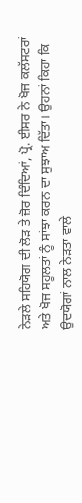ਨੇੜਲੇ ਸਹਿਯੋਗ ਦੀ ਲੋੜ ਤੇ ਜ਼ੋਰ ਦਿੰਦਿਆਂ, ਪ੍ਰੋ. ਈਸਰ ਨੇ ਖੋਜ ਕਲੱਸਟਰਾਂ ਅਤੇ ਖੋਜ ਸਹੂਲਤਾਂ ਨੂੰ ਸਾਂਝਾ ਕਰਨ ਦਾ ਸੁਝਾਅ ਦਿੱਤਾ। ਉਹਨਾਂ ਕਿਹਾ ਕਿ ਉਦਯੋਗਾਂ ਨਾਲ ਨੇੜਤਾ ਵਾਲੇ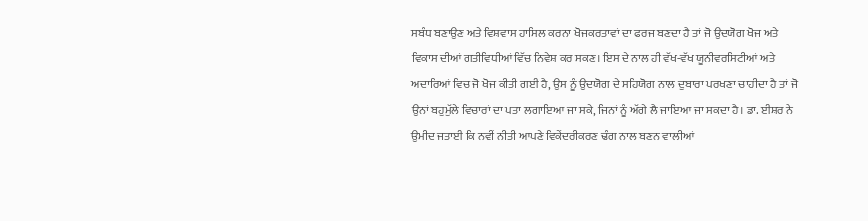ਸਬੰਧ ਬਣਾਉਣ ਅਤੇ ਵਿਸ਼ਵਾਸ ਹਾਸਿਲ ਕਰਨਾ ਖੋਜਕਰਤਾਵਾਂ ਦਾ ਫਰਜ ਬਣਦਾ ਹੈ ਤਾਂ ਜੋ ਉਦਯੋਗ ਖੋਜ ਅਤੇ ਵਿਕਾਸ ਦੀਆਂ ਗਤੀਵਿਧੀਆਂ ਵਿੱਚ ਨਿਵੇਸ਼ ਕਰ ਸਕਣ। ਇਸ ਦੇ ਨਾਲ ਹੀ ਵੱਖ-ਵੱਖ ਯੂਨੀਵਰਸਿਟੀਆਂ ਅਤੇ ਅਦਾਰਿਆਂ ਵਿਚ ਜੋ ਖੋਜ ਕੀਤੀ ਗਈ ਹੈ, ਉਸ ਨੂੰ ਉਦਯੋਗ ਦੇ ਸਹਿਯੋਗ ਨਾਲ ਦੁਬਾਰਾ ਪਰਖਣਾ ਚਾਹੀਦਾ ਹੈ ਤਾਂ ਜੋ ਉਨਾਂ ਬਹੁਮੁੱਲੇ ਵਿਚਾਰਾਂ ਦਾ ਪਤਾ ਲਗਾਇਆ ਜਾ ਸਕੇ, ਜਿਨਾਂ ਨੂੰ ਅੱਗੇ ਲੈ ਜਾਇਆ ਜਾ ਸਕਦਾ ਹੈ। ਡਾ. ਈਸ਼ਰ ਨੇ ਉਮੀਦ ਜਤਾਈ ਕਿ ਨਵੀਂ ਨੀਤੀ ਆਪਣੇ ਵਿਕੇਂਦਰੀਕਰਣ ਢੰਗ ਨਾਲ ਬਣਨ ਵਾਲੀਆਂ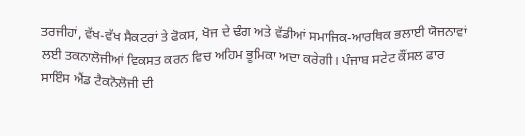ਤਰਜੀਹਾਂ, ਵੱਖ-ਵੱਖ ਸੈਕਟਰਾਂ ਤੇ ਫੋਕਸ, ਖੋਜ ਦੇ ਢੰਗ ਅਤੇ ਵੱਡੀਆਂ ਸਮਾਜਿਕ-ਆਰਥਿਕ ਭਲਾਈ ਯੋਜਨਾਵਾਂ ਲਈ ਤਕਨਾਲੋਜੀਆਂ ਵਿਕਸਤ ਕਰਨ ਵਿਚ ਅਹਿਮ ਭੂਮਿਕਾ ਅਦਾ ਕਰੇਗੀ। ਪੰਜਾਬ ਸਟੇਟ ਕੌਂਸਲ ਫਾਰ ਸਾਇੰਸ ਐਂਡ ਟੈਕਨੋਲੋਜੀ ਦੀ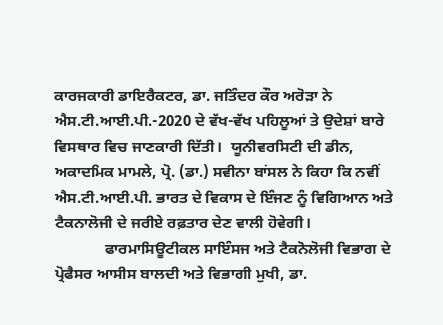ਕਾਰਜਕਾਰੀ ਡਾਇਰੈਕਟਰ, ਡਾ. ਜਤਿੰਦਰ ਕੌਰ ਅਰੋੜਾ ਨੇ ਐਸ.ਟੀ.ਆਈ.ਪੀ.-2020 ਦੇ ਵੱਖ-ਵੱਖ ਪਹਿਲੂਆਂ ਤੇ ਉਦੇਸ਼ਾਂ ਬਾਰੇ ਵਿਸਥਾਰ ਵਿਚ ਜਾਣਕਾਰੀ ਦਿੱਤੀ।  ਯੂਨੀਵਰਸਿਟੀ ਦੀ ਡੀਨ, ਅਕਾਦਮਿਕ ਮਾਮਲੇ, ਪ੍ਰੋ. (ਡਾ.) ਸਵੀਨਾ ਬਾਂਸਲ ਨੇ ਕਿਹਾ ਕਿ ਨਵੀਂ ਐਸ.ਟੀ.ਆਈ.ਪੀ. ਭਾਰਤ ਦੇ ਵਿਕਾਸ ਦੇ ਇੰਜਣ ਨੂੰ ਵਿਗਿਆਨ ਅਤੇ ਟੈਕਨਾਲੋਜੀ ਦੇ ਜਰੀਏ ਰਫ਼ਤਾਰ ਦੇਣ ਵਾਲੀ ਹੋਵੇਗੀ।
             ਫਾਰਮਾਸਿਊਟੀਕਲ ਸਾਇੰਸਜ ਅਤੇ ਟੈਕਨੋਲੋਜੀ ਵਿਭਾਗ ਦੇ ਪ੍ਰੋਫੈਸਰ ਆਸੀਸ ਬਾਲਦੀ ਅਤੇ ਵਿਭਾਗੀ ਮੁਖੀ, ਡਾ.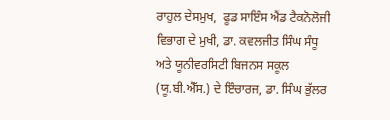ਰਾਹੁਲ ਦੇਸਮੁਖ,  ਫੂਡ ਸਾਇੰਸ ਐਂਡ ਟੈਕਨੋਲੋਜੀ ਵਿਭਾਗ ਦੇ ਮੁਖੀ, ਡਾ. ਕਵਲਜੀਤ ਸਿੰਘ ਸੰਧੂ ਅਤੇ ਯੂਨੀਵਰਸਿਟੀ ਬਿਜਨਸ ਸਕੂਲ (ਯੂ.ਬੀ.ਐੱਸ.) ਦੇ ਇੰਚਾਰਜ, ਡਾ. ਸਿੰਘ ਭੁੱਲਰ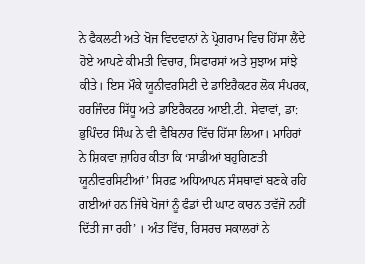ਨੇ ਫੈਕਲਟੀ ਅਤੇ ਖੋਜ ਵਿਦਵਾਨਾਂ ਨੇ ਪ੍ਰੋਗਰਾਮ ਵਿਚ ਹਿੱਸਾ ਲੈਂਦੇ ਹੋਏ ਆਪਣੇ ਕੀਮਤੀ ਵਿਚਾਰ, ਸਿਫਾਰਸਾਂ ਅਤੇ ਸੁਝਾਅ ਸਾਂਝੇ ਕੀਤੇ। ਇਸ ਮੌਕੇ ਯੂਨੀਵਰਸਿਟੀ ਦੇ ਡਾਇਰੈਕਟਰ ਲੋਕ ਸੰਪਰਕ, ਹਰਜਿੰਦਰ ਸਿੱਧੂ ਅਤੇ ਡਾਇਰੈਕਟਰ ਆਈ.ਟੀ. ਸੇਵਾਵਾਂ, ਡਾ: ਭੁਪਿੰਦਰ ਸਿੰਘ ਨੇ ਵੀ ਵੈਬਿਨਾਰ ਵਿੱਚ ਹਿੱਸਾ ਲਿਆ। ਮਾਹਿਰਾਂ ਨੇ ਸ਼ਿਕਵਾ ਜ਼ਾਹਿਰ ਕੀਤਾ ਕਿ ‘ਸਾਡੀਆਂ ਬਹੁਗਿਣਤੀ ਯੂਨੀਵਰਸਿਟੀਆਂ’ ਸਿਰਫ਼ ਅਧਿਆਪਨ ਸੰਸਥਾਵਾਂ ਬਣਕੇ ਰਹਿ ਗਈਆਂ ਹਨ ਜਿੱਥੇ ਖੋਜਾਂ ਨੂੰ ਫੰਡਾਂ ਦੀ ਘਾਟ ਕਾਰਨ ਤਵੱਜੋ ਨਹੀਂ ਦਿੱਤੀ ਜਾ ਰਹੀ’ । ਅੰਤ ਵਿੱਚ, ਰਿਸਰਚ ਸਕਾਲਰਾਂ ਨੇ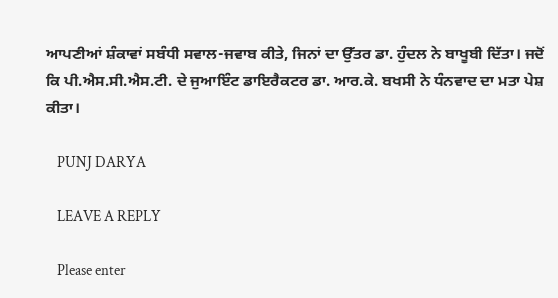ਆਪਣੀਆਂ ਸ਼ੰਕਾਵਾਂ ਸਬੰਧੀ ਸਵਾਲ-ਜਵਾਬ ਕੀਤੇ, ਜਿਨਾਂ ਦਾ ਉੱਤਰ ਡਾ. ਹੁੰਦਲ ਨੇ ਬਾਖੂਬੀ ਦਿੱਤਾ। ਜਦੋਂ ਕਿ ਪੀ.ਐਸ.ਸੀ.ਐਸ.ਟੀ. ਦੇ ਜੁਆਇੰਟ ਡਾਇਰੈਕਟਰ ਡਾ. ਆਰ.ਕੇ. ਬਖਸੀ ਨੇ ਧੰਨਵਾਦ ਦਾ ਮਤਾ ਪੇਸ਼ ਕੀਤਾ।

    PUNJ DARYA

    LEAVE A REPLY

    Please enter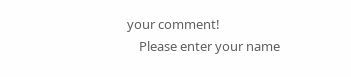your comment!
    Please enter your name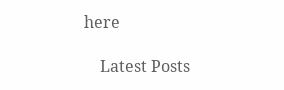here

    Latest Posts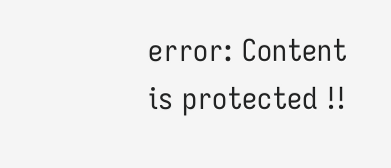error: Content is protected !!